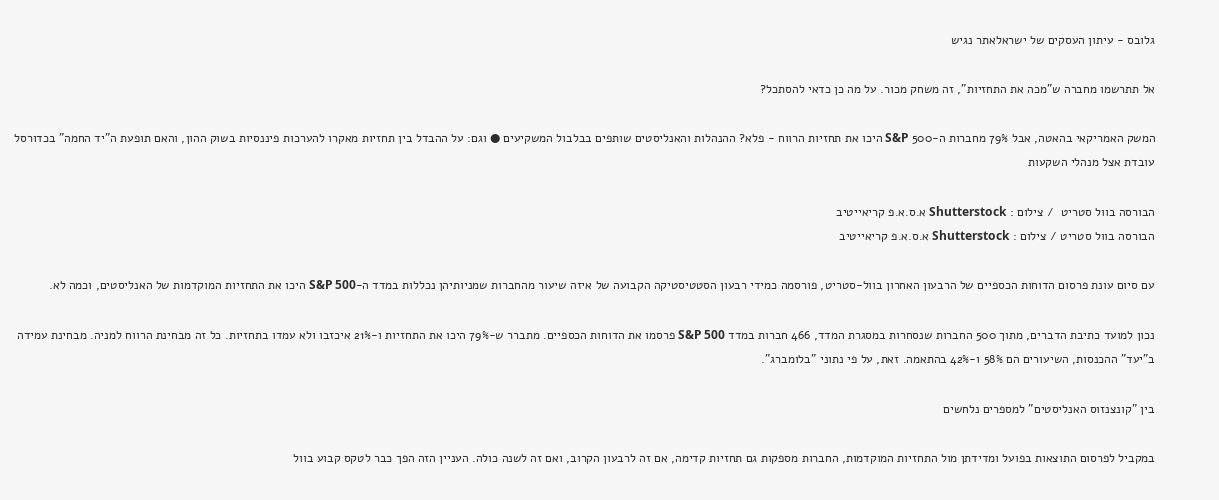גלובס - עיתון העסקים של ישראלאתר נגיש

אל תתרשמו מחברה ש"מכה את התחזיות", זה משחק מכור. על מה כן כדאי להסתכל?

המשק האמריקאי בהאטה, אבל 79% מחברות ה-500 S&P היכו את תחזיות הרווח - פלא? ההנהלות והאנליסטים שותפים בבלבול המשקיעים ● וגם: על ההבדל בין תחזיות מאקרו להערכות פיננסיות בשוק ההון, והאם תופעת ה"יד החמה" בכדורסל עובדת אצל מנהלי השקעות

הבורסה בוול סטריט  / צילום : Shutterstock א.ס.א.פ קריאייטיב
הבורסה בוול סטריט / צילום : Shutterstock א.ס.א.פ קריאייטיב

עם סיום עונת פרסום הדוחות הכספיים של הרבעון האחרון בוול-סטריט, פורסמה כמידי רבעון הסטטיסטיקה הקבועה של איזה שיעור מהחברות שמניותיהן נכללות במדד ה-S&P 500 היכו את התחזיות המוקדמות של האנליסטים, וכמה לא.

נכון למועד כתיבת הדברים, מתוך 500 החברות שנסחרות במסגרת המדד, 466 חברות במדד S&P 500 פרסמו את הדוחות הכספיים. מתברר ש-79% היכו את התחזיות ו-21% איכזבו ולא עמדו בתחזיות. כל זה מבחינת הרווח למניה. מבחינת עמידה ב"יעד" ההכנסות, השיעורים הם 58% ו-42% בהתאמה. זאת, על פי נתוני "בלומברג".

בין "קונצנזוס האנליסטים" למספרים נלחשים

במקביל לפרסום התוצאות בפועל ומדידתן מול התחזיות המוקדמות, החברות מספקות גם תחזיות קדימה, אם זה לרבעון הקרוב, ואם זה לשנה כולה. העניין הזה הפך כבר לטקס קבוע בוול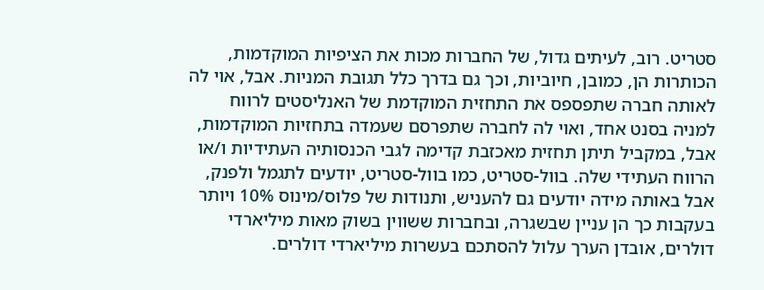סטריט. רוב, לעיתים גדול, של החברות מכות את הציפיות המוקדמות, הכותרות הן, כמובן, חיוביות, וכך גם בדרך כלל תגובת המניות. אבל, אוי לה לאותה חברה שתפספס את התחזית המוקדמת של האנליסטים לרווח למניה בסנט אחד, ואוי לה לחברה שתפרסם שעמדה בתחזיות המוקדמות, אבל, במקביל תיתן תחזית מאכזבת קדימה לגבי הכנסותיה העתידיות ו/או הרווח העתידי שלה. בוול-סטריט, כמו בוול-סטריט, יודעים לתגמל ולפנק, אבל באותה מידה יודעים גם להעניש, ותנודות של פלוס/מינוס 10% ויותר בעקבות כך הן עניין שבשגרה, ובחברות ששווין בשוק מאות מיליארדי דולרים, אובדן הערך עלול להסתכם בעשרות מיליארדי דולרים.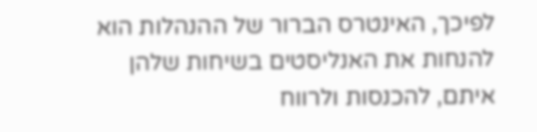לפיכך, האינטרס הברור של ההנהלות הוא להנחות את האנליסטים בשיחות שלהן איתם, להכנסות ולרווח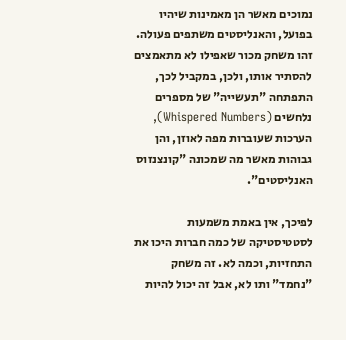נמוכים מאשר הן מאמינות שיהיו בפועל, והאנליסטים משתפים פעולה. זהו משחק מכור שאפילו לא מתאמצים להסתיר אותו, ולכן, במקביל לכך, התפתחה "תעשייה" של מספרים נלחשים (Whispered Numbers), הערכות שעוברות מפה לאוזן, והן גבוהות מאשר מה שמכונה "קונצנזוס האנליסטים".

לפיכך, אין באמת משמעות לסטטיסטיקה של כמה חברות היכו את התחזיות, וכמה לא. זה משחק "נחמד" ותו לא, אבל זה יכול להיות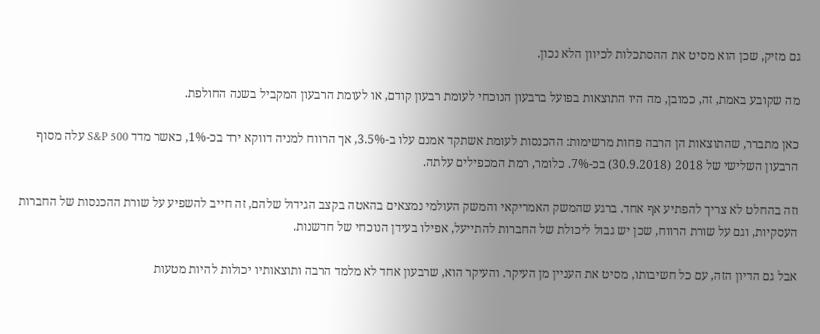גם מזיק, שכן הוא מסיט את ההסתכלות לכיוון הלא נכון.

מה שקובע באמת, זה, כמובן, מה היו התוצאות בפועל ברבעון הנוכחי לעומת רבעון קודם, או לעומת הרבעון המקביל בשנה החולפת.

כאן מתברר, שהתוצאות הן הרבה פחות מרשימות: ההכנסות לעומת אשתקד אמנם עלו ב-3.5%, אך הרווח למניה דווקא ירד בכ-1%, כאשר מדד S&P 500 עלה מסוף הרבעון השלישי של 2018 (30.9.2018) בכ-7%. כלומר, רמת המכפילים עלתה.

וזה בהחלט לא צריך להפתיע אף אחד. ברגע שהמשק האמריקאי והמשק העולמי נמצאים בהאטה בקצב הגידול שלהם, זה חייב להשפיע על שורת ההכנסות של החברות העסקיות, וגם על שורת הרווח, שכן יש גבול ליכולת של החברות להתייעל, אפילו בעידן הנוכחי של חדשנות.

אבל גם הדיון הזה, עם כל חשיבותו, מסיט את העניין מן העיקר. והעיקר הוא, שרבעון אחד לא מלמד הרבה ותוצאותיו יכולות להיות מטעות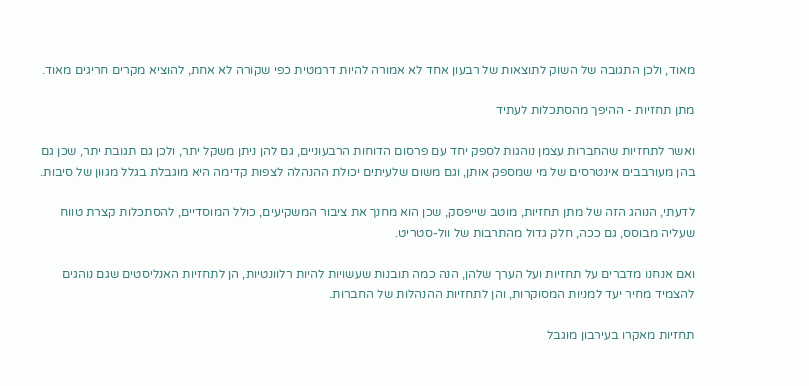מאוד, ולכן התגובה של השוק לתוצאות של רבעון אחד לא אמורה להיות דרמטית כפי שקורה לא אחת, להוציא מקרים חריגים מאוד.

מתן תחזיות - ההיפך מהסתכלות לעתיד

ואשר לתחזיות שהחברות עצמן נוהגות לספק יחד עם פרסום הדוחות הרבעוניים, גם להן ניתן משקל יתר, ולכן גם תגובת יתר, שכן גם בהן מעורבבים אינטרסים של מי שמספק אותן, וגם משום שלעיתים יכולת ההנהלה לצפות קדימה היא מוגבלת בגלל מגוון של סיבות.

לדעתי, הנוהג הזה של מתן תחזיות, מוטב שייפסק, שכן הוא מחנך את ציבור המשקיעים, כולל המוסדיים, להסתכלות קצרת טווח שעליה מבוסס, גם ככה, חלק גדול מהתרבות של וול-סטריט.

ואם אנחנו מדברים על תחזיות ועל הערך שלהן, הנה כמה תובנות שעשויות להיות רלוונטיות, הן לתחזיות האנליסטים שגם נוהגים להצמיד מחיר יעד למניות המסוקרות, והן לתחזיות ההנהלות של החברות.

תחזיות מאקרו בעירבון מוגבל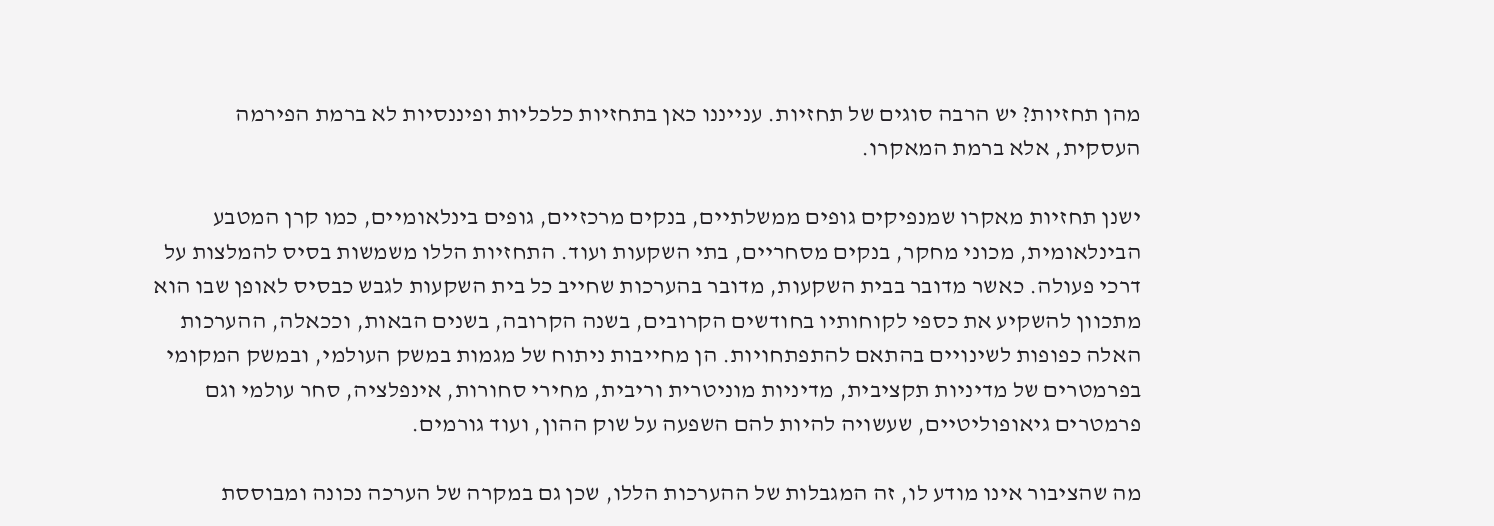מהן תחזיות? יש הרבה סוגים של תחזיות. ענייננו כאן בתחזיות כלכליות ופיננסיות לא ברמת הפירמה העסקית, אלא ברמת המאקרו.

ישנן תחזיות מאקרו שמנפיקים גופים ממשלתיים, בנקים מרכזיים, גופים בינלאומיים, כמו קרן המטבע הבינלאומית, מכוני מחקר, בנקים מסחריים, בתי השקעות ועוד. התחזיות הללו משמשות בסיס להמלצות על דרכי פעולה. כאשר מדובר בבית השקעות, מדובר בהערכות שחייב כל בית השקעות לגבש כבסיס לאופן שבו הוא מתכוון להשקיע את כספי לקוחותיו בחודשים הקרובים, בשנה הקרובה, בשנים הבאות, וככאלה, ההערכות האלה כפופות לשינויים בהתאם להתפתחויות. הן מחייבות ניתוח של מגמות במשק העולמי, ובמשק המקומי בפרמטרים של מדיניות תקציבית, מדיניות מוניטרית וריבית, מחירי סחורות, אינפלציה, סחר עולמי וגם פרמטרים גיאופוליטיים, שעשויה להיות להם השפעה על שוק ההון, ועוד גורמים.

מה שהציבור אינו מודע לו, זה המגבלות של ההערכות הללו, שכן גם במקרה של הערכה נכונה ומבוססת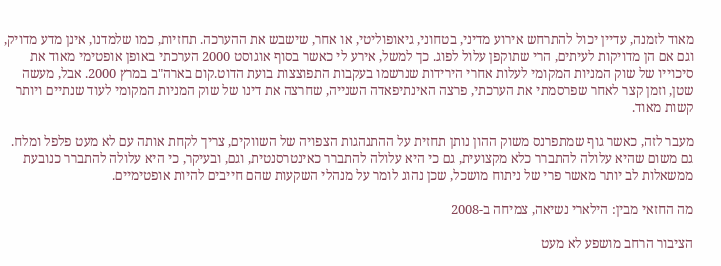מאוד לזמנה, עדיין יכול להתרחש אירוע מדיני, בטחוני, גיאופוליטי, או אחר, שישבש את ההערכה. תחזיות, כמו שלמדנו, אינן מדע מדויק, וגם אם הן מדויקות לעיתים, הרי שתוקפן עלול לפוג. כך למשל, אירע לי כאשר בסוף אוגוסט 2000 הערכתי באופן אופטימי מאוד את סיכוייו של שוק המניות המקומי לעלות אחרי הירידות שנרשמו בעקבות התפוצצות בועת הדוט.קום בארה"ב במרץ 2000. אבל, מעשה שטן, וזמן קצר לאחר שפרסמתי את הערכתי, פרצה האינתיפאדה השנייה, שחרצה את דינו של שוק המניות המקומי לעוד שנתיים ויותר קשות מאוד.

מעבר לזה, כאשר גוף שמתפרנס משוק ההון נותן תחזית על ההתנהגות הצפויה של השווקים, צריך לקחת אותה עם לא מעט פלפל ומלח. גם משום שהיא עלולה להתברר כלא מקצועית, גם כי היא עלולה להתברר כאינטרסנטית, וגם, ובעיקר, כי היא עלולה להתברר כנובעת ממשאלות לב יותר מאשר פרי של ניתוח מושכל, שכן נהוג לומר על מנהלי השקעות שהם חייבים להיות אופטימיים.

מה החזאי מבין: הילארי נשיאה, צמיחה ב-2008

הציבור הרחב מושפע לא מעט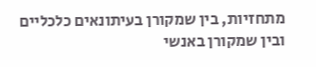מתחזיות, בין שמקורן בעיתונאים כלכליים ובין שמקורן באנשי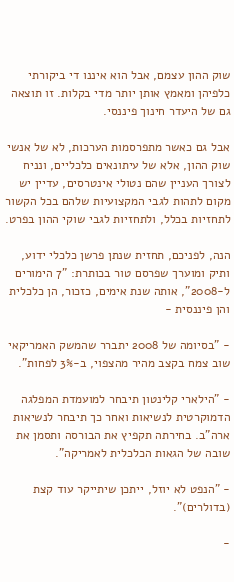שוק ההון עצמם, אבל הוא איננו די ביקורתי כלפיהן ומאמץ אותן יותר מדי בקלות. זו תוצאה גם של היעדר חינוך פיננסי.

אבל גם כאשר מתפרסמות הערכות, לא של אנשי שוק ההון, אלא של עיתונאים כלכליים, ונניח לצורך העניין שהם נטולי אינטרסים, עדיין יש מקום לתהות לגבי המקצועיות שלהם בכל הקשור לתחזיות בכלל, ולתחזיות לגבי שוקי ההון בפרט.

הנה, לפניכם, תחזית שנתן פרשן כלכלי ידוע, ותיק ומוערך שפרסם טור בכותרת: "7 הימורים ל-2008", אותה שנת אימים, כזכור, הן כלכלית והן פיננסית -

- "בסיומה של 2008 יתברר שהמשק האמריקאי שוב צמח בקצב מהיר מהצפוי, ב-3% לפחות".

- "הילארי קלינטון תיבחר למועמדת המפלגה הדמוקרטית לנשיאות ואחר כך תיבחר לנשיאות ארה"ב. בחירתה תקפיץ את הבורסה ותסמן את שובה של הגאות הכלכלית לאמריקה".

- "הנפט לא יוזל, ייתכן שיתייקר עוד קצת (בדולרים)".

-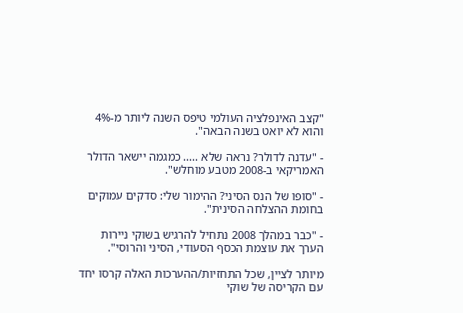"קצב האינפלציה העולמי טיפס השנה ליותר מ-4% והוא לא יואט בשנה הבאה".

- "עדנה לדולר? נראה שלא ..... כמגמה יישאר הדולר האמריקאי ב-2008 מטבע מוחלש".

- "סופו של הנס הסיני? ההימור שלי: סדקים עמוקים בחומת ההצלחה הסינית".

- "כבר במהלך 2008 נתחיל להרגיש בשוקי ניירות הערך את עוצמת הכסף הסעודי, הסיני והרוסי".

מיותר לציין, שכל התחזיות/ההערכות האלה קרסו יחד עם הקריסה של שוקי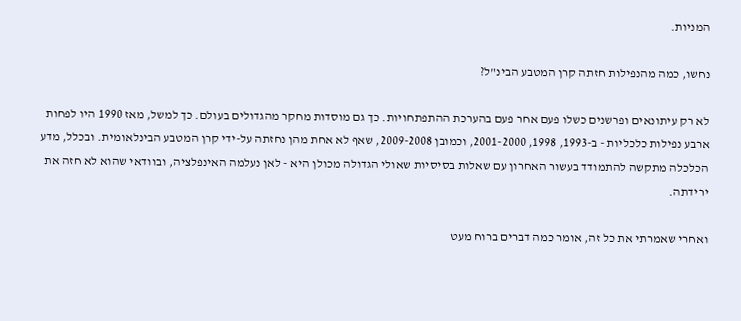המניות.

נחשו, כמה מהנפילות חזתה קרן המטבע הבינ"ל?

לא רק עיתונאים ופרשנים כשלו פעם אחר פעם בהערכת ההתפתחויות. כך גם מוסדות מחקר מהגדולים בעולם. כך למשל, מאז 1990 היו לפחות ארבע נפילות כלכליות - ב-1993, 1998, 2001-2000, וכמובן 2009-2008, שאף לא אחת מהן נחזתה על-ידי קרן המטבע הבינלאומית. ובכלל, מדע הכלכלה מתקשה להתמודד בעשור האחרון עם שאלות בסיסיות שאולי הגדולה מכולן היא - לאן נעלמה האינפלציה, ובוודאי שהוא לא חזה את ירידתה.

ואחרי שאמרתי את כל זה, אומר כמה דברים ברוח מעט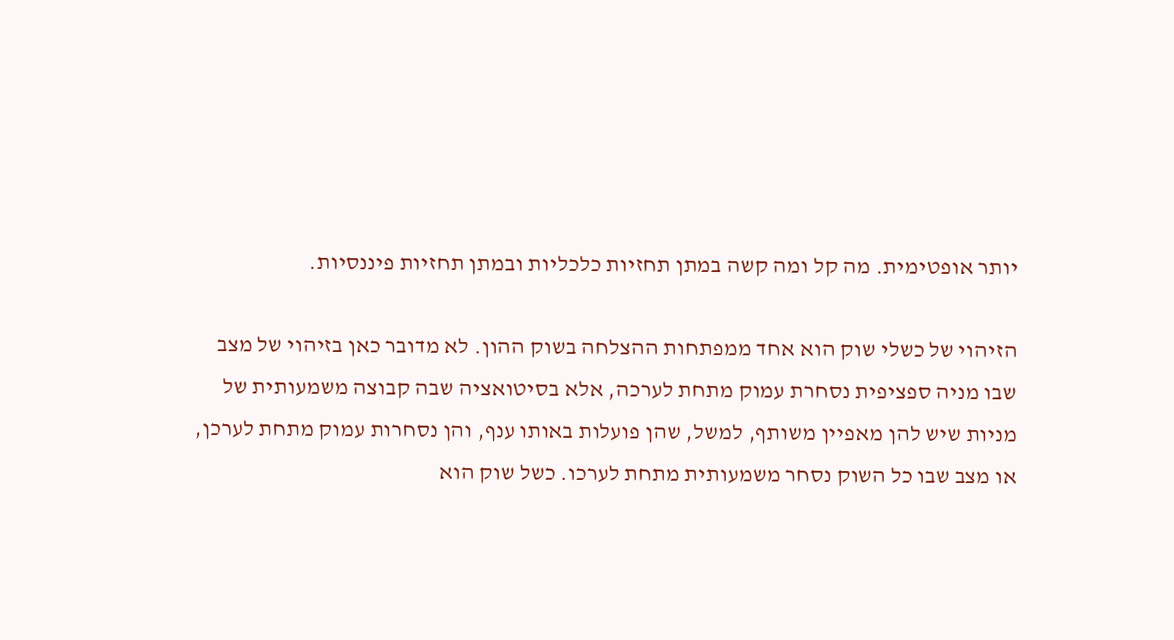יותר אופטימית. מה קל ומה קשה במתן תחזיות כלכליות ובמתן תחזיות פיננסיות.

הזיהוי של כשלי שוק הוא אחד ממפתחות ההצלחה בשוק ההון. לא מדובר כאן בזיהוי של מצב שבו מניה ספציפית נסחרת עמוק מתחת לערכה, אלא בסיטואציה שבה קבוצה משמעותית של מניות שיש להן מאפיין משותף, למשל, שהן פועלות באותו ענף, והן נסחרות עמוק מתחת לערכן, או מצב שבו כל השוק נסחר משמעותית מתחת לערכו. כשל שוק הוא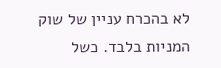לא בהכרח עניין של שוק המניות בלבד. כשל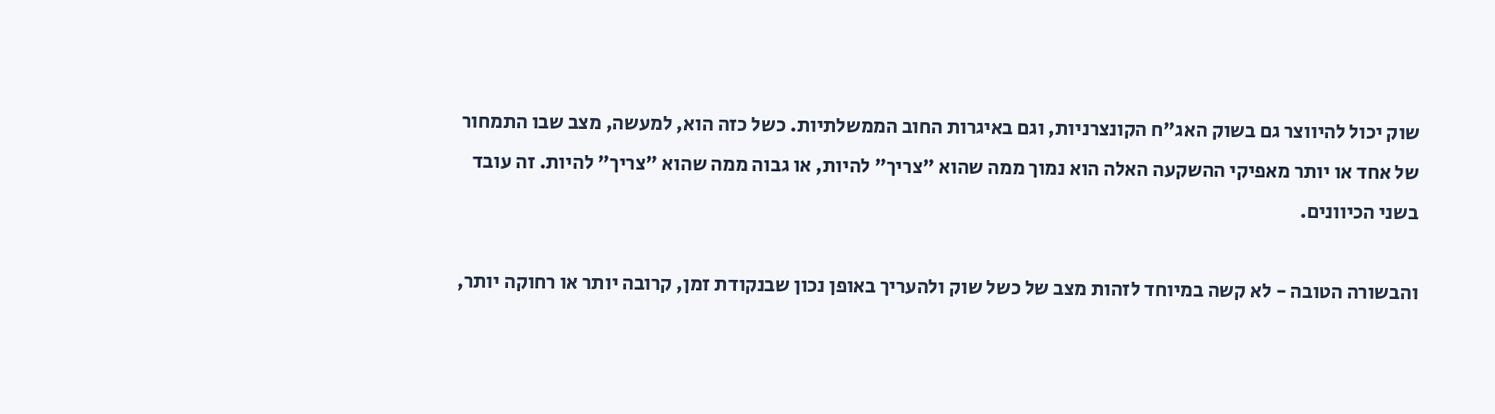שוק יכול להיווצר גם בשוק האג"ח הקונצרניות, וגם באיגרות החוב הממשלתיות. כשל כזה הוא, למעשה, מצב שבו התמחור של אחד או יותר מאפיקי ההשקעה האלה הוא נמוך ממה שהוא "צריך" להיות, או גבוה ממה שהוא "צריך" להיות. זה עובד בשני הכיוונים.

והבשורה הטובה - לא קשה במיוחד לזהות מצב של כשל שוק ולהעריך באופן נכון שבנקודת זמן, קרובה יותר או רחוקה יותר,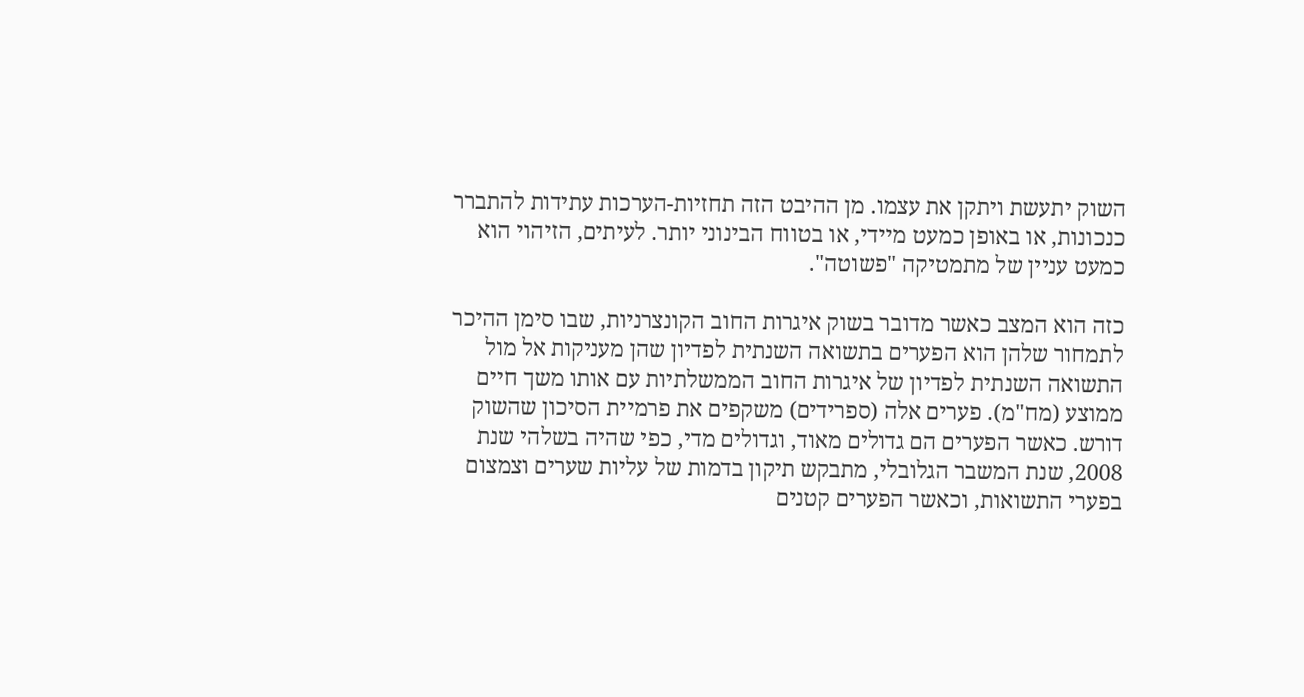השוק יתעשת ויתקן את עצמו. מן ההיבט הזה תחזיות-הערכות עתידות להתברר כנכונות, או באופן כמעט מיידי, או בטווח הבינוני יותר. לעיתים, הזיהוי הוא כמעט עניין של מתמטיקה "פשוטה".

כזה הוא המצב כאשר מדובר בשוק איגרות החוב הקונצרניות, שבו סימן ההיכר לתמחור שלהן הוא הפערים בתשואה השנתית לפדיון שהן מעניקות אל מול התשואה השנתית לפדיון של איגרות החוב הממשלתיות עם אותו משך חיים ממוצע (מח"מ). פערים אלה (ספרידים) משקפים את פרמיית הסיכון שהשוק דורש. כאשר הפערים הם גדולים מאוד, וגדולים מדי, כפי שהיה בשלהי שנת 2008, שנת המשבר הגלובלי, מתבקש תיקון בדמות של עליות שערים וצמצום בפערי התשואות, וכאשר הפערים קטנים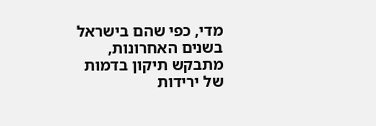מדי, כפי שהם בישראל בשנים האחרונות, מתבקש תיקון בדמות של ירידות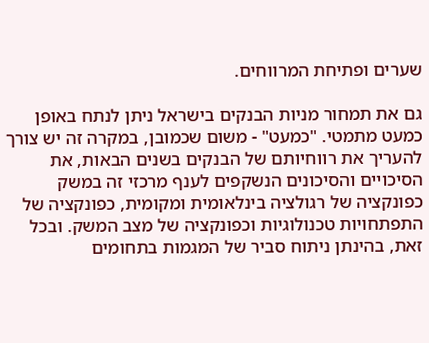שערים ופתיחת המרווחים.

גם את תמחור מניות הבנקים בישראל ניתן לנתח באופן כמעט מתמטי. "כמעט" - משום שכמובן, במקרה זה יש צורך להעריך את רווחיותם של הבנקים בשנים הבאות, את הסיכויים והסיכונים הנשקפים לענף מרכזי זה במשק כפונקציה של רגולציה בינלאומית ומקומית, כפונקציה של התפתחויות טכנולוגיות וכפונקציה של מצב המשק. ובכל זאת, בהינתן ניתוח סביר של המגמות בתחומים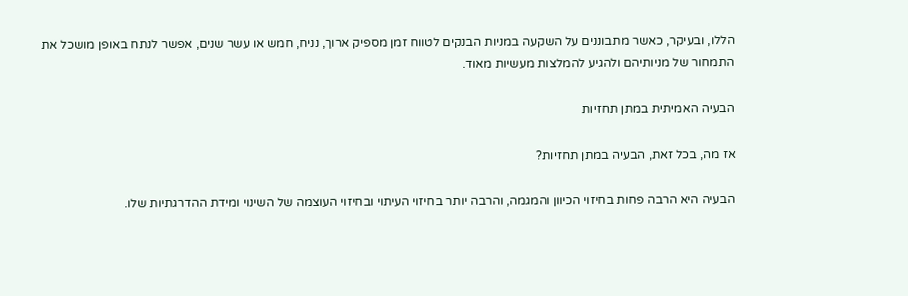הללו, ובעיקר, כאשר מתבוננים על השקעה במניות הבנקים לטווח זמן מספיק ארוך, נניח, חמש או עשר שנים, אפשר לנתח באופן מושכל את התמחור של מניותיהם ולהגיע להמלצות מעשיות מאוד.

הבעיה האמיתית במתן תחזיות

אז מה, בכל זאת, הבעיה במתן תחזיות?

הבעיה היא הרבה פחות בחיזוי הכיוון והמגמה, והרבה יותר בחיזוי העיתוי ובחיזוי העוצמה של השינוי ומידת ההדרגתיות שלו.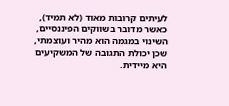לעיתים קרובות מאוד (לא תמיד), כאשר מדובר בשווקים הפיננסיים, השינוי במגמה הוא מהיר ועוצמתי, שכן יכולת התגובה של המשקיעים היא מיידית.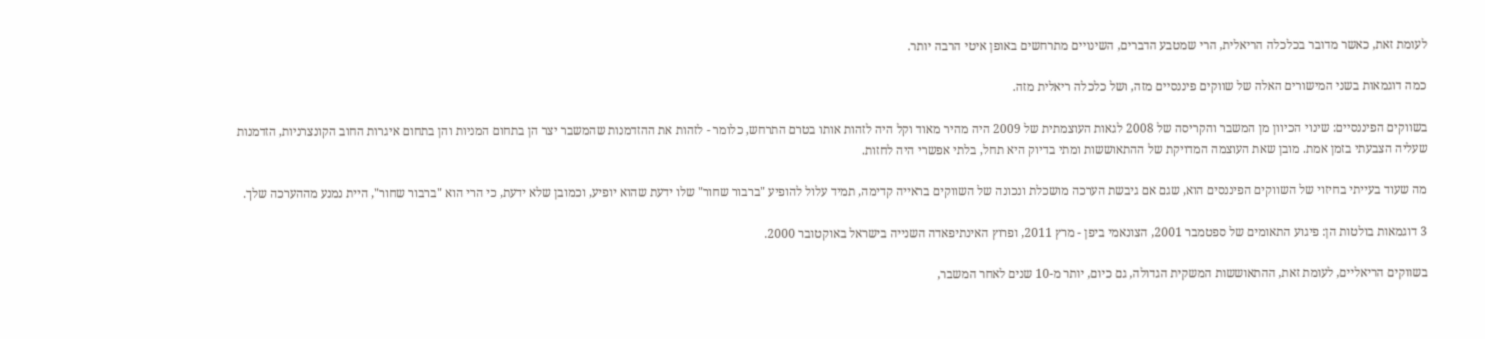לעומת זאת, כאשר מדובר בכלכלה הריאלית, הרי שמטבע הדברים, השינויים מתרחשים באופן איטי הרבה יותר.

כמה דוגמאות בשני המישורים האלה של שווקים פיננסיים מזה, ושל כלכלה ריאלית מזה.

בשווקים הפיננסיים: שינוי הכיוון מן המשבר והקריסה של 2008 לגאות העוצמתית של 2009 היה מהיר מאוד וקל היה לזהות אותו בטרם התרחש, כלומר - לזהות את ההזדמנות שהמשבר יצר הן בתחום המניות והן בתחום איגרות החוב הקונצרניות, הזדמנות שעליה הצבעתי בזמן אמת. מובן שאת העוצמה המדויקת של ההתאוששות ומתי בדיוק היא תחל, בלתי אפשרי היה לחזות.

מה שעוד בעייתי בחיזוי של השווקים הפיננסים הוא, שגם אם גיבשת הערכה מושכלת ונכונה של השווקים בראייה קדימה, תמיד עלול להופיע "ברבור שחור" שלו ידעת שהוא יופיע, וכמובן שלא ידעת, כי הרי הוא "ברבור שחור", היית נמנע מההערכה שלך.

3 דוגמאות בולטות הן: פיגוע התאומים של ספטמבר 2001, הצונאמי ביפן - מרץ 2011, ופרוץ האינתיפאדה השנייה בישראל באוקטובר 2000.

בשווקים הריאליים, לעומת זאת, ההתאוששות המשקית הגדולה, גם כיום, יותר מ-10 שנים לאחר המשבר,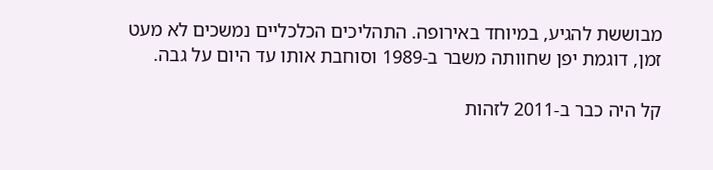מבוששת להגיע, במיוחד באירופה. התהליכים הכלכליים נמשכים לא מעט זמן, דוגמת יפן שחוותה משבר ב-1989 וסוחבת אותו עד היום על גבה.

קל היה כבר ב-2011 לזהות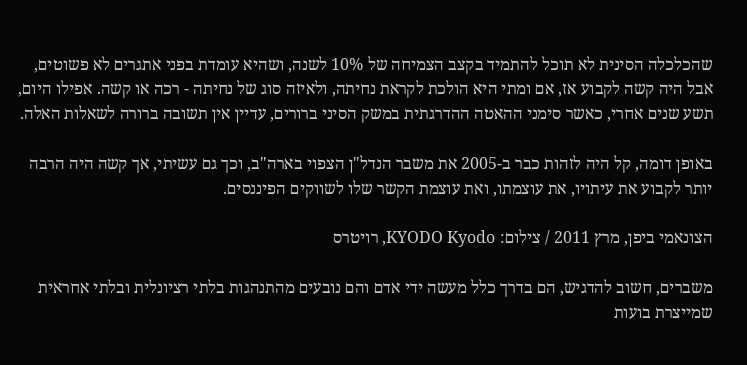שהכלכלה הסינית לא תוכל להתמיד בקצב הצמיחה של 10% לשנה, ושהיא עומדת בפני אתגרים לא פשוטים, אבל היה קשה לקבוע אז, אם ומתי היא הולכת לקראת נחיתה, ולאיזה סוג של נחיתה - רכה או קשה. אפילו היום, תשע שנים אחרי, כאשר סימני ההאטה ההדרגתית במשק הסיני ברורים, עדיין אין תשובה ברורה לשאלות האלה.

באופן דומה, קל היה לזהות כבר ב-2005 את משבר הנדל"ן הצפוי בארה"ב, וכך גם עשיתי, אך קשה היה הרבה יותר לקבוע את עיתויו, את עוצמתו, ואת עוצמת הקשר שלו לשווקים הפיננסים.

הצונאמי ביפן, מרץ 2011 / צילום: KYODO Kyodo, רויטרס

משברים, חשוב להדגיש, הם בדרך כלל מעשה ידי אדם והם נובעים מהתנהגות בלתי רציונלית ובלתי אחראית שמייצרת בועות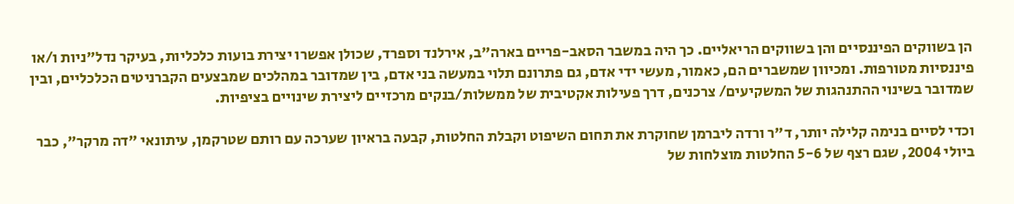הן בשווקים הפיננסיים והן בשווקים הריאליים. כך היה במשבר הסאב-פריים בארה"ב, אירלנד וספרד, שכולן אפשרו יצירת בועות כלכליות, בעיקר נדל"ניות ו/או פיננסיות מטורפות. ומכיוון שמשברים הם, כאמור, מעשי ידי אדם, גם פתרונם תלוי במעשה בני אדם, בין שמדובר במהלכים שמבצעים הקברניטים הכלכליים, ובין שמדובר בשינוי ההתנהגות של המשקיעים/ צרכנים, דרך פעילות אקטיבית של ממשלות/בנקים מרכזיים ליצירת שינויים בציפיות.

וכדי לסיים בנימה קלילה יותר, ד"ר ורדה ליברמן שחוקרת את תחום השיפוט וקבלת החלטות, קבעה בראיון שערכה עם רותם שטרקמן, עיתונאי "דה מרקר", כבר ביולי 2004, שגם רצף של 5-6 החלטות מוצלחות של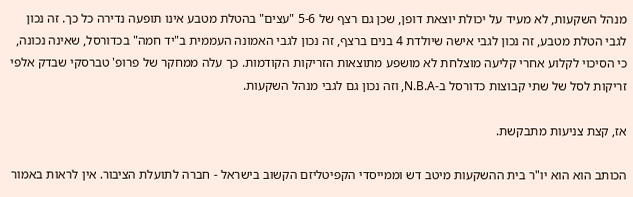מנהל השקעות, לא מעיד על יכולת יוצאת דופן, שכן גם רצף של 5-6 "עצים" בהטלת מטבע אינו תופעה נדירה כל כך. זה נכון לגבי הטלת מטבע, זה נכון לגבי אישה שיולדת 4 בנים ברצף, זה נכון לגבי האמונה העממית ב"יד חמה" בכדורסל, שאינה נכונה, כי הסיכוי לקלוע אחרי קליעה מוצלחת לא מושפע מתוצאות הזריקות הקודמות. כך עלה ממחקר של פרופ' טברסקי שבדק אלפי זריקות לסל של שתי קבוצות כדורסל ב-N.B.A, וזה נכון גם לגבי מנהל השקעות.

אז, קצת צניעות מתבקשת.

הכותב הוא הוא יו"ר בית ההשקעות מיטב דש וממייסדי הקפיטליזם הקשוב בישראל - חברה לתועלת הציבור. אין לראות באמור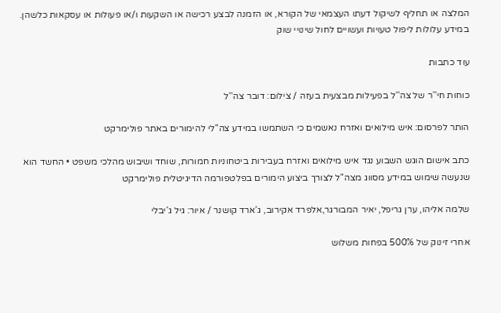המלצה או תחליף לשיקול דעתו העצמאי של הקורא, או הזמנה לבצע רכישה או השקעות ו/או פעולות או עסקאות כלשהן. במידע עלולות ליפול טעויות ועשויים לחול שינויי שוק

עוד כתבות

כוחות חי''ר של צה''ל בפעילות מבצעית בעזה / צילום: דובר צה''ל

הותר לפרסום: איש מילואים ואזרח נאשמים כי השתמשו במידע צה"לי להימורים באתר פולימרקט

כתב אישום הוגש השבוע נגד איש מילואים ואזרח בעבירות ביטחוניות חמורות, שוחד ושיבוש מהלכי משפט • החשד הוא שנעשה שימוש במידע מסווג מצה"ל לצורך ביצוע הימורים בפלטפורמה הדיגיטלית פולימרקט

שלמה אליהו, ערן גריפל, יאיר המבורגר,אלפרד אקירוב, ג'ארד קושנר / איור: גיל ג'יבלי

אחרי זינוק של 500% בפחות משלוש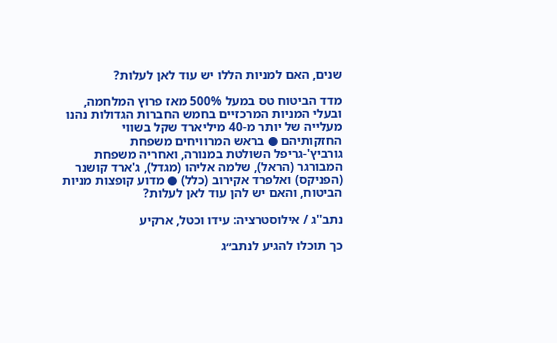שנים, האם למניות הללו יש עוד לאן לעלות?

מדד הביטוח טס במעל 500% מאז פרוץ המלחמה, ובעלי המניות המרכזיים בחמש החברות הגדולות נהנו מעלייה של יותר מ-40 מיליארד שקל בשווי החזקותיהם ● בראש המרוויחים משפחת גורביץ'-גריפל השולטת במנורה, ואחריה משפחת המבורגר (הראל), שלמה אליהו (מגדל), ג'ארד קושנר (הפניקס) ואלפרד אקירוב (כלל) ● מדוע קופצות מניות הביטוח, והאם יש להן עוד לאן לעלות?

נתב''ג / אילוסטרציה: עידו וכטל, ארקיע

כך תוכלו להגיע לנתב״ג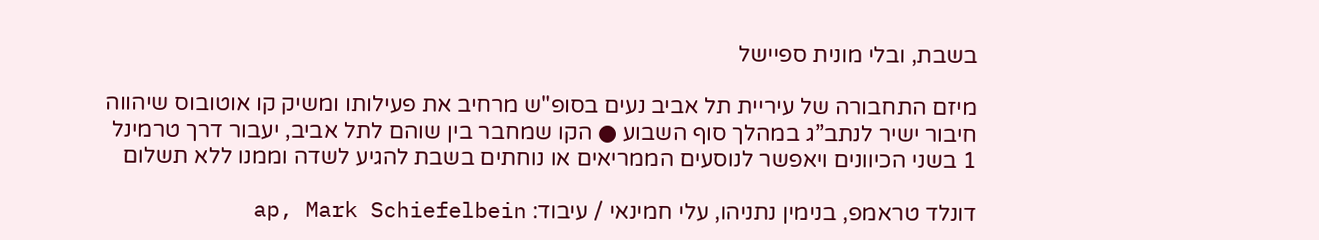בשבת, ובלי מונית ספיישל

מיזם התחבורה של עיריית תל אביב נעים בסופ"ש מרחיב את פעילותו ומשיק קו אוטובוס שיהווה חיבור ישיר לנתב”ג במהלך סוף השבוע ● הקו שמחבר בין שוהם לתל אביב, יעבור דרך טרמינל 1 בשני הכיוונים ויאפשר לנוסעים הממריאים או נוחתים בשבת להגיע לשדה וממנו ללא תשלום

דונלד טראמפ, בנימין נתניהו, עלי חמינאי / עיבוד: ap, Mark Schiefelbein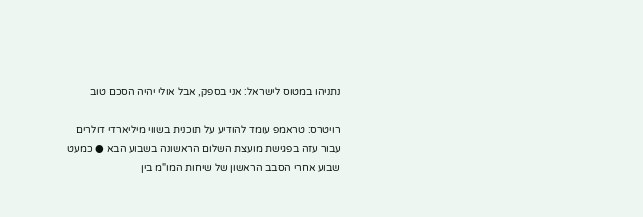נתניהו במטוס לישראל: אני בספק, אבל אולי יהיה הסכם טוב

רויטרס: טראמפ עומד להודיע על תוכנית בשווי מיליארדי דולרים עבור עזה בפגישת מועצת השלום הראשונה בשבוע הבא ● כמעט שבוע אחרי הסבב הראשון של שיחות המו"מ בין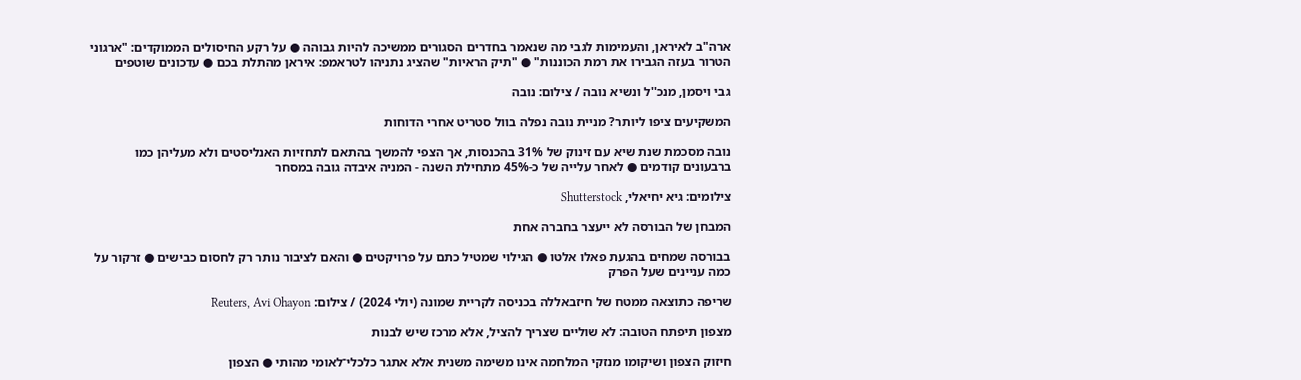ארה"ב לאיראן, והעמימות לגבי מה שנאמר בחדרים הסגורים ממשיכה להיות גבוהה ● על רקע החיסולים הממוקדים: "ארגוני הטרור בעזה הגבירו את רמת הכוננות" ● "תיק הראיות" שהציג נתניהו לטראמפ: איראן מהתלת בכם ● עדכונים שוטפים

גבי ויסמן, מנכ''ל ונשיא נובה / צילום: נובה

המשקיעים ציפו ליותר? מניית נובה נפלה בוול סטריט אחרי הדוחות

נובה מסכמת שנת שיא עם זינוק של 31% בהכנסות, אך הצפי להמשך בהתאם לתחזיות האנליסטים ולא מעליהן כמו ברבעונים קודמים ● לאחר עלייה של כ-45% מתחילת השנה - המניה איבדה גובה במסחר

צילומים: גיא יחיאלי, Shutterstock

המבחן של הבורסה לא ייעצר בחברה אחת

בבורסה שמחים בהגעת פאלו אלטו ● הגילוי שמטיל כתם על פרויקטים ● והאם לציבור נותר רק לחסום כבישים ● זרקור על כמה עניינים שעל הפרק

שריפה כתוצאה ממטח של חיזבאללה בכניסה לקריית שמונה (יולי 2024) / צילום: Reuters, Avi Ohayon

מצפון תיפתח הטובה: לא שוליים שצריך להציל, אלא מרכז שיש לבנות

חיזוק הצפון ושיקומו מנזקי המלחמה אינו משימה משנית אלא אתגר כלכלי־לאומי מהותי ● הצפון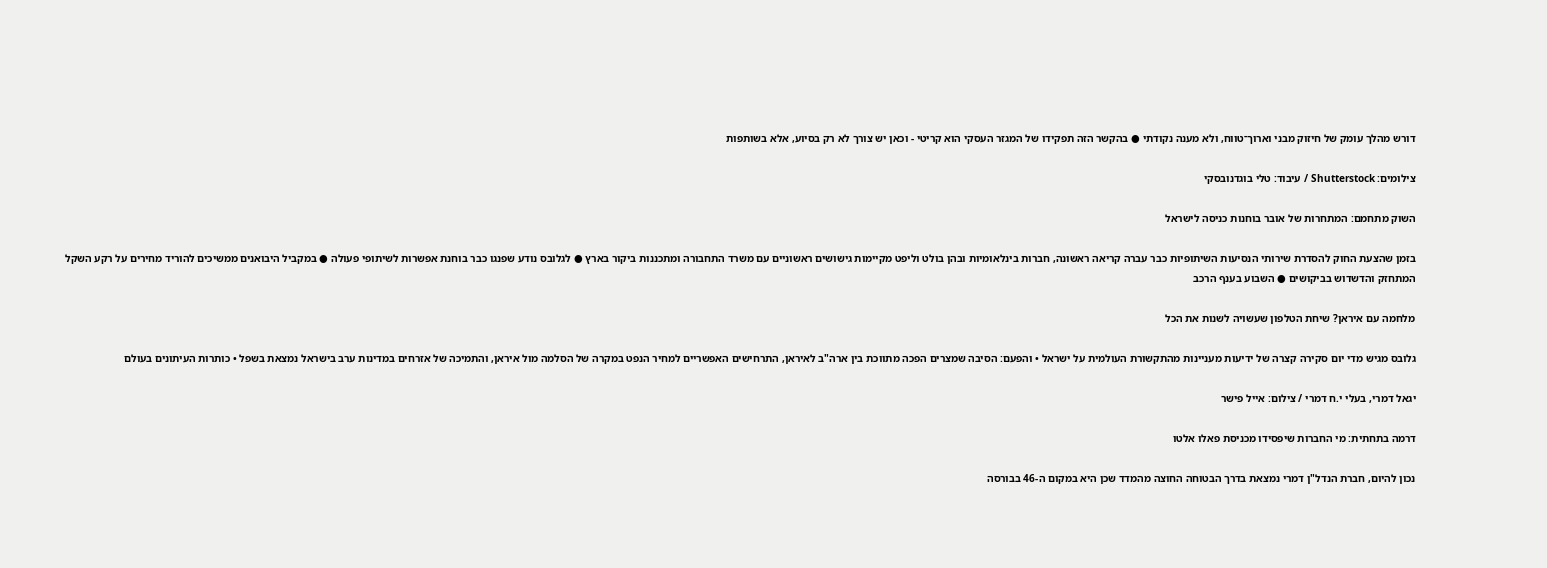דורש מהלך עומק של חיזוק מבני וארוך־טווח, ולא מענה נקודתי ● בהקשר הזה תפקידו של המגזר העסקי הוא קריטי - וכאן יש צורך לא רק בסיוע, אלא בשותפות

צילומים: Shutterstock / עיבוד: טלי בוגדנובסקי

השוק מתחמם: המתחרות של אובר בוחנות כניסה לישראל

בזמן שהצעת החוק להסדרת שירותי הנסיעות השיתופיות כבר עברה קריאה ראשונה, חברות בינלאומיות ובהן בולט וליפט מקיימות גישושים ראשוניים עם משרד התחבורה ומתכננות ביקור בארץ ● לגלובס נודע שפנגו כבר בוחנת אפשרות לשיתופי פעולה ● במקביל היבואנים ממשיכים להוריד מחירים על רקע השקל המתחזק והדשדוש בביקושים ● השבוע בענף הרכב

מלחמה עם איראן? שיחת הטלפון שעשויה לשנות את הכל

גלובס מגיש מדי יום סקירה קצרה של ידיעות מעניינות מהתקשורת העולמית על ישראל • והפעם: הסיבה שמצרים הפכה מתווכת בין ארה"ב לאיראן, התרחישים האפשריים למחיר הנפט במקרה של הסלמה מול איראן, והתמיכה של אזרחים במדינות ערב בישראל נמצאת בשפל • כותרות העיתונים בעולם

יגאל דמרי, בעלי י.ח דמרי / צילום: אייל פישר

דרמה בתחתית: מי החברות שיפסידו מכניסת פאלו אלטו

נכון להיום, חברת הנדל"ן דמרי נמצאת בדרך הבטוחה החוצה מהמדד שכן היא במקום ה-46 בבורסה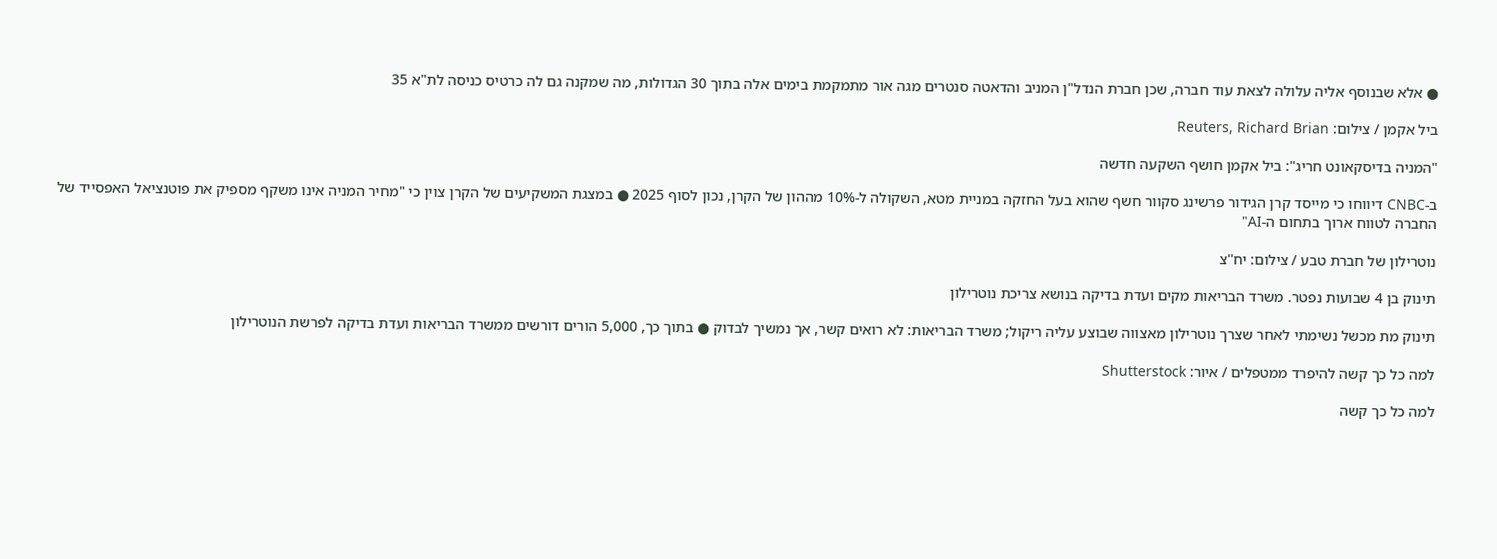● אלא שבנוסף אליה עלולה לצאת עוד חברה, שכן חברת הנדל"ן המניב והדאטה סנטרים מגה אור מתמקמת בימים אלה בתוך 30 הגדולות, מה שמקנה גם לה כרטיס כניסה לת"א 35

ביל אקמן / צילום: Reuters, Richard Brian

"המניה בדיסקאונט חריג": ביל אקמן חושף השקעה חדשה

ב-CNBC דיווחו כי מייסד קרן הגידור פרשינג סקוור חשף שהוא בעל החזקה במניית מטא, השקולה ל-10% מההון של הקרן, נכון לסוף 2025 ● במצגת המשקיעים של הקרן צוין כי "מחיר המניה אינו משקף מספיק את פוטנציאל האפסייד של החברה לטווח ארוך בתחום ה-AI"

נוטרילון של חברת טבע / צילום: יח''צ

תינוק בן 4 שבועות נפטר. משרד הבריאות מקים ועדת בדיקה בנושא צריכת נוטרילון

תינוק מת מכשל נשימתי לאחר שצרך נוטרילון מאצווה שבוצע עליה ריקול; משרד הבריאות: לא רואים קשר, אך נמשיך לבדוק ● בתוך כך, 5,000 הורים דורשים ממשרד הבריאות ועדת בדיקה לפרשת הנוטרילון

למה כל כך קשה להיפרד ממטפלים / איור: Shutterstock

למה כל כך קשה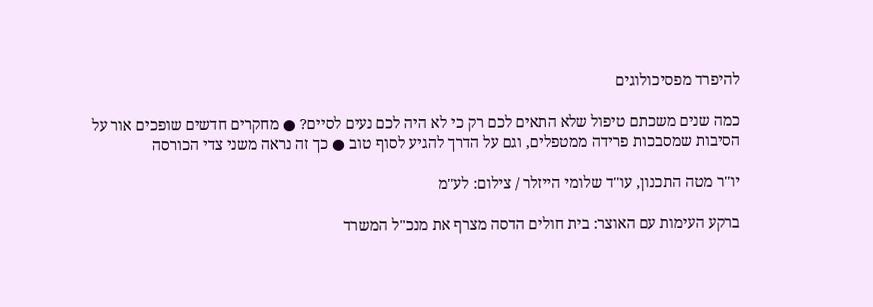להיפרד מפסיכולוגים

כמה שנים משכתם טיפול שלא התאים לכם רק כי לא היה לכם נעים לסיים? ● מחקרים חדשים שופכים אור על הסיבות שמסבכות פרידה ממטפלים, וגם על הדרך להגיע לסוף טוב ● כך זה נראה משני צדי הכורסה

יו''ר מטה התכנון, עו''ד שלומי הייזלר / צילום: לע''מ

ברקע העימות עם האוצר: בית חולים הדסה מצרף את מנכ"ל המשרד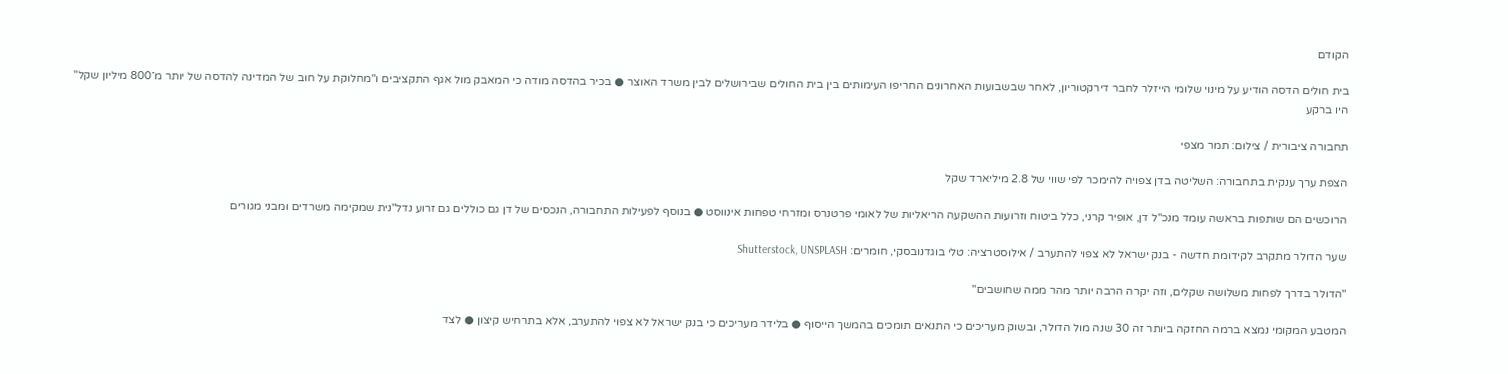הקודם

בית חולים הדסה הודיע על מינוי שלומי הייזלר לחבר דירקטוריון, לאחר שבשבועות האחרונים החריפו העימותים בין בית החולים שבירושלים לבין משרד האוצר ● בכיר בהדסה מודה כי המאבק מול אגף התקציבים ו"מחלוקת על חוב של המדינה להדסה של יותר מ־800 מיליון שקל" היו ברקע

תחבורה ציבורית / צילום: תמר מצפי

הצפת ערך ענקית בתחבורה: השליטה בדן צפויה להימכר לפי שווי של 2.8 מיליארד שקל

הרוכשים הם שותפות בראשה עומד מנכ"ל דן, אופיר קרני, כלל ביטוח וזרועות ההשקעה הריאליות של לאומי פרטנרס ומזרחי טפחות אינווסט ● בנוסף לפעילות התחבורה, הנכסים של דן גם כוללים גם זרוע נדל"נית שמקימה משרדים ומבני מגורים

שער הדולר מתקרב לקידומת חדשה - בנק ישראל לא צפוי להתערב / אילוסטרציה: טלי בוגדנובסקי, חומרים: Shutterstock, UNSPLASH

"הדולר בדרך לפחות משלושה שקלים, וזה יקרה הרבה יותר מהר ממה שחושבים"

המטבע המקומי נמצא ברמה החזקה ביותר זה 30 שנה מול הדולר, ובשוק מעריכים כי התנאים תומכים בהמשך הייסוף ● בלידר מעריכים כי בנק ישראל לא צפוי להתערב, אלא בתרחיש קיצון ● לצד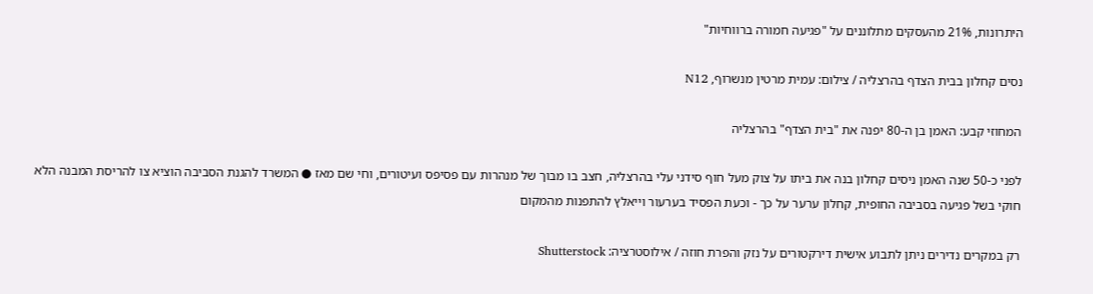היתרונות, 21% מהעסקים מתלוננים על "פגיעה חמורה ברווחיות"

נסים קחלון בבית הצדף בהרצליה / צילום: עמית מרטין מנשרוף, N12

המחוזי קבע: האמן בן ה-80 יפנה את "בית הצדף" בהרצליה

לפני כ-50 שנה האמן ניסים קחלון בנה את ביתו על צוק מעל חוף סידני עלי בהרצליה, חצב בו מבוך של מנהרות עם פסיפס ועיטורים, וחי שם מאז ● המשרד להגנת הסביבה הוציא צו להריסת המבנה הלא חוקי בשל פגיעה בסביבה החופית, קחלון ערער על כך - וכעת הפסיד בערעור וייאלץ להתפנות מהמקום

רק במקרים נדירים ניתן לתבוע אישית דירקטורים על נזק והפרת חוזה / אילוסטרציה: Shutterstock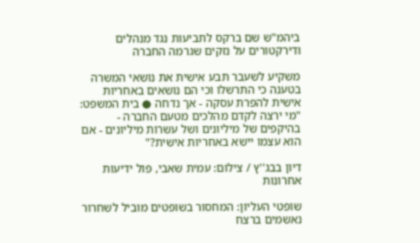ביהמ"ש שם ברקס לתביעות נגד מנהלים ודירקטורים על נזקים שגרמה החברה

משקיע לשעבר תבע אישית את נושאי המשרה בטענה כי התרשלו וכי הם נושאים באחריות אישית להפרת עסקה - אך נדחה ● בית המשפט: "מי ירצה לקדם מהלכים מטעם החברה - בהיקפים של מיליונים ושל עשרות מיליונים - אם הוא עצמו יישא באחריות אישית?"

דיון בבג''ץ / צילום: עמית שאבי, פול ידיעות אחרונות

שופטי העליון: המחסור בשופטים מוביל לשחרור נאשמים ברצח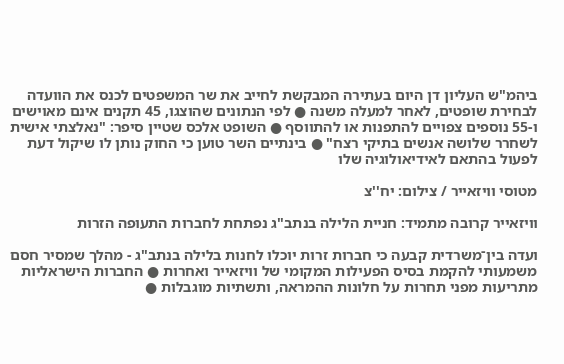ביהמ"ש העליון דן היום בעתירה המבקשת לחייב את שר המשפטים לכנס את הוועדה לבחירת שופטים, לאחר למעלה משנה ● לפי הנתונים שהוצגו, 45 תקנים אינם מאוישים ו-55 נוספים צפויים להתפנות או להתווסף ● השופט אלכס שטיין סיפר: "נאלצתי אישית לשחרר שלושה אנשים בתיקי רצח" ● בינתיים השר טוען כי החוק נותן לו שיקול דעת לפעול בהתאם לאידיאולוגיה שלו

מטוסי וויזאייר / צילום: יח''צ

וויזאייר קרובה מתמיד: חניית הלילה בנתב"ג נפתחת לחברות התעופה הזרות

ועדה בין־משרדית קבעה כי חברות זרות יוכלו לחנות בלילה בנתב"ג - מהלך שמסיר חסם משמעותי להקמת בסיס הפעילות המקומי של וויזאייר ואחרות ● החברות הישראליות מתריעות מפני תחרות על חלונות ההמראה, ותשתיות מוגבלות ●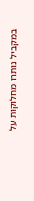במקביל נותרו מחלוקות על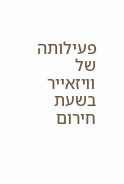פעילותה של וויזאייר בשעת חירום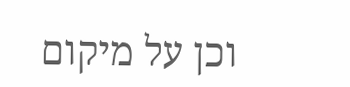וכן על מיקום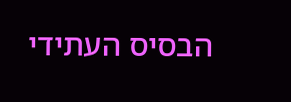הבסיס העתידי